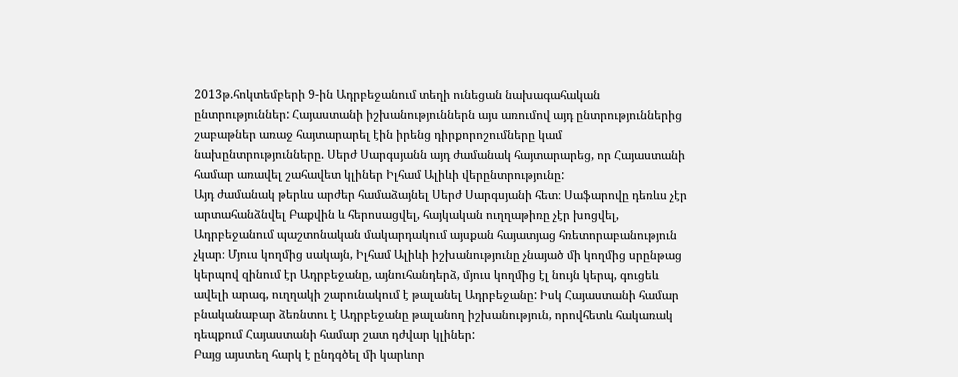2013թ.հոկտեմբերի 9-ին Ադրբեջանում տեղի ունեցան նախագահական ընտրություններ: Հայաստանի իշխանություններն այս առումով այդ ընտրություններից շաբաթներ առաջ հայտարարել էին իրենց դիրքորոշումները կամ նախընտրությունները. Սերժ Սարգսյանն այդ ժամանակ հայտարարեց, որ Հայաստանի համար առավել շահավետ կլիներ Իլհամ Ալիևի վերընտրությունը:
Այդ ժամանակ թերևս արժեր համաձայնել Սերժ Սարգսյանի հետ։ Սաֆարովը դեռևս չէր արտահանձնվել Բաքվին և հերոսացվել, հայկական ուղղաթիռը չէր խոցվել, Ադրբեջանում պաշտոնական մակարդակում այսքան հայատյաց հռետորաբանություն չկար։ Մյուս կողմից սակայն, Իլհամ Ալիևի իշխանությունը չնայած մի կողմից սրընթաց կերպով զինում էր Ադրբեջանը, այնուհանդերձ, մյուս կողմից էլ նույն կերպ, գուցեև ավելի արագ, ուղղակի շարունակում է թալանել Ադրբեջանը: Իսկ Հայաստանի համար բնականաբար ձեռնտու է Ադրբեջանը թալանող իշխանություն, որովհետև հակառակ դեպքում Հայաստանի համար շատ դժվար կլիներ:
Բայց այստեղ հարկ է ընդգծել մի կարևոր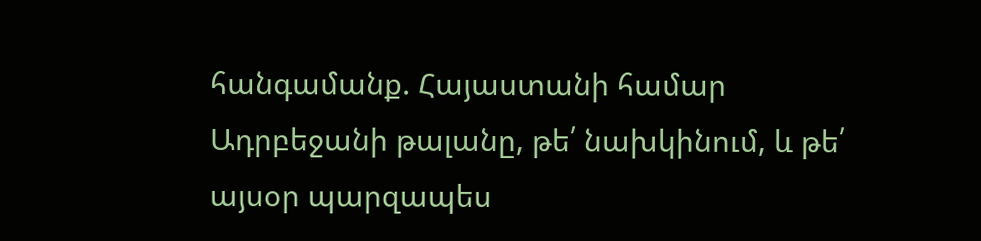հանգամանք. Հայաստանի համար Ադրբեջանի թալանը, թե՛ նախկինում, և թե՛ այսօր պարզապես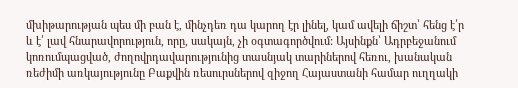մխիթարության պես մի բան է, մինչդեռ դա կարող էր լինել, կամ ավելի ճիշտ՝ հենց է՛ր և է՛ լավ հնարավորություն, որը, սակայն, չի օգտագործվում: Այսինքն՝ Ադրբեջանում կոռումպացված, ժողովրդավարությունից տասնյակ տարիներով հեռու, խանական ռեժիմի առկայությունը Բաքվին ռեսուրսներով զիջող Հայաստանի համար ուղղակի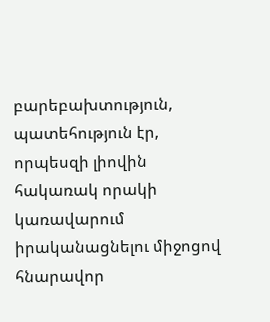բարեբախտություն, պատեհություն էր, որպեսզի լիովին հակառակ որակի կառավարում իրականացնելու միջոցով հնարավոր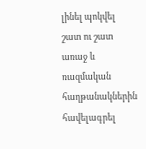լինել պոկվել շատ ու շատ առաջ և ռազմական հաղթանակներին հավելագրել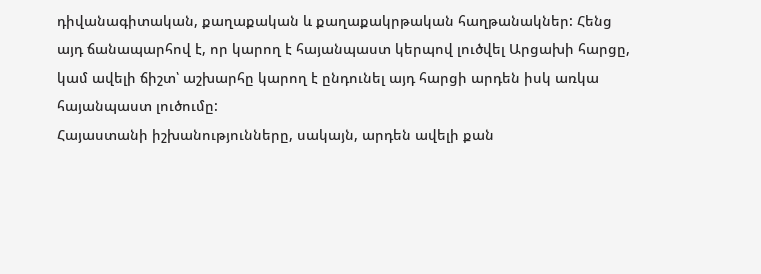դիվանագիտական, քաղաքական և քաղաքակրթական հաղթանակներ: Հենց այդ ճանապարհով է, որ կարող է հայանպաստ կերպով լուծվել Արցախի հարցը, կամ ավելի ճիշտ՝ աշխարհը կարող է ընդունել այդ հարցի արդեն իսկ առկա հայանպաստ լուծումը:
Հայաստանի իշխանությունները, սակայն, արդեն ավելի քան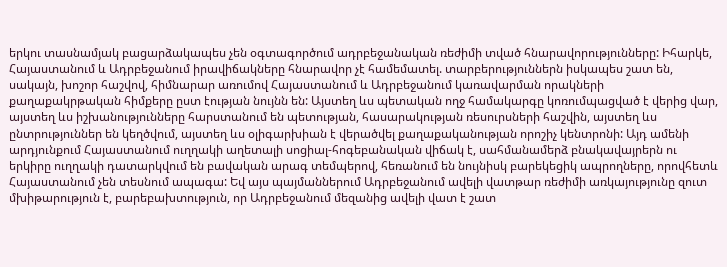երկու տասնամյակ բացարձակապես չեն օգտագործում ադրբեջանական ռեժիմի տված հնարավորությունները: Իհարկե, Հայաստանում և Ադրբեջանում իրավիճակները հնարավոր չէ համեմատել. տարբերություններն իսկապես շատ են, սակայն, խոշոր հաշվով, հիմնարար առումով Հայաստանում և Ադրբեջանում կառավարման որակների քաղաքակրթական հիմքերը ըստ էության նույնն են: Այստեղ ևս պետական ողջ համակարգը կոռումպացված է վերից վար, այստեղ ևս իշխանությունները հարստանում են պետության, հասարակության ռեսուրսների հաշվին, այստեղ ևս ընտրություններ են կեղծվում, այստեղ ևս օլիգարխիան է վերածվել քաղաքականության որոշիչ կենտրոնի: Այդ ամենի արդյունքում Հայաստանում ուղղակի աղետալի սոցիալ-հոգեբանական վիճակ է, սահմանամերձ բնակավայրերն ու երկիրը ուղղակի դատարկվում են բավական արագ տեմպերով, հեռանում են նույնիսկ բարեկեցիկ ապրողները, որովհետև Հայաստանում չեն տեսնում ապագա: Եվ այս պայմաններում Ադրբեջանում ավելի վատթար ռեժիմի առկայությունը զուտ մխիթարություն է, բարեբախտություն, որ Ադրբեջանում մեզանից ավելի վատ է շատ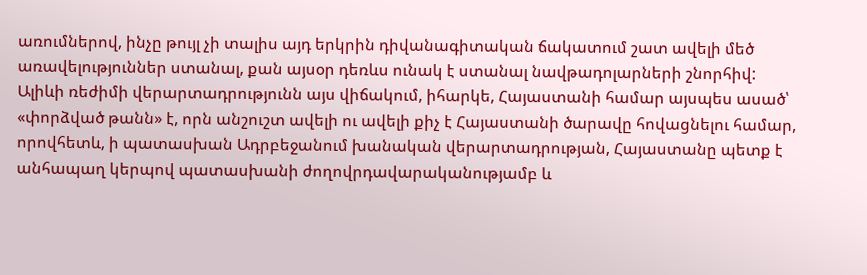առումներով, ինչը թույլ չի տալիս այդ երկրին դիվանագիտական ճակատում շատ ավելի մեծ առավելություններ ստանալ, քան այսօր դեռևս ունակ է ստանալ նավթադոլարների շնորհիվ: Ալիևի ռեժիմի վերարտադրությունն այս վիճակում, իհարկե, Հայաստանի համար այսպես ասած՝ «փորձված թանն» է, որն անշուշտ ավելի ու ավելի քիչ է Հայաստանի ծարավը հովացնելու համար, որովհետև, ի պատասխան Ադրբեջանում խանական վերարտադրության, Հայաստանը պետք է անհապաղ կերպով պատասխանի ժողովրդավարականությամբ և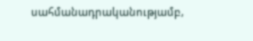սահմանադրականությամբ,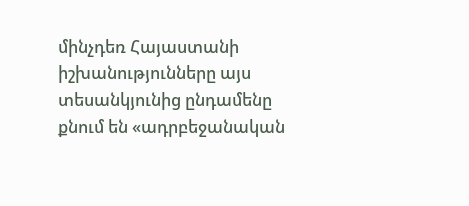մինչդեռ Հայաստանի իշխանությունները այս տեսանկյունից ընդամենը քնում են «ադրբեջանական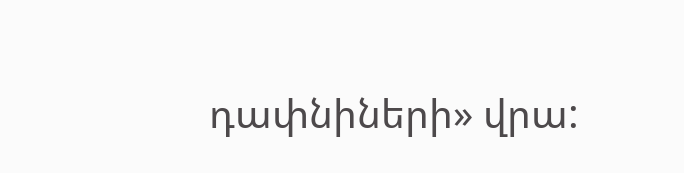դափնիների» վրա: